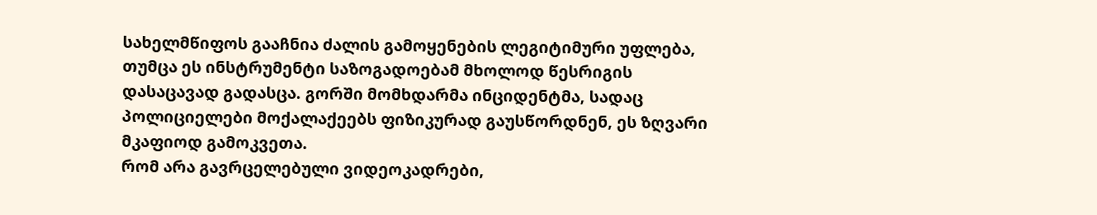სახელმწიფოს გააჩნია ძალის გამოყენების ლეგიტიმური უფლება, თუმცა ეს ინსტრუმენტი საზოგადოებამ მხოლოდ წესრიგის დასაცავად გადასცა. გორში მომხდარმა ინციდენტმა, სადაც პოლიციელები მოქალაქეებს ფიზიკურად გაუსწორდნენ, ეს ზღვარი მკაფიოდ გამოკვეთა.
რომ არა გავრცელებული ვიდეოკადრები,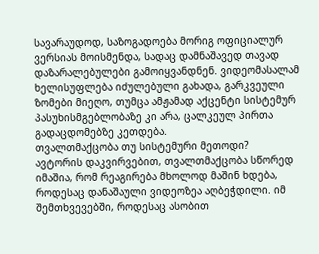სავარაუდოდ, საზოგადოება მორიგ ოფიციალურ ვერსიას მოისმენდა, სადაც დამნაშავედ თავად დაზარალებულები გამოიყვანდნენ. ვიდეომასალამ ხელისუფლება იძულებული გახადა, გარკვეული ზომები მიეღო, თუმცა ამჟამად აქცენტი სისტემურ პასუხისმგებლობაზე კი არა, ცალკეულ პირთა გადაცდომებზე კეთდება.
თვალთმაქცობა თუ სისტემური მეთოდი?
ავტორის დაკვირვებით, თვალთმაქცობა სწორედ იმაშია, რომ რეაგირება მხოლოდ მაშინ ხდება, როდესაც დანაშაული ვიდეოზეა აღბეჭდილი. იმ შემთხვევებში, როდესაც ასობით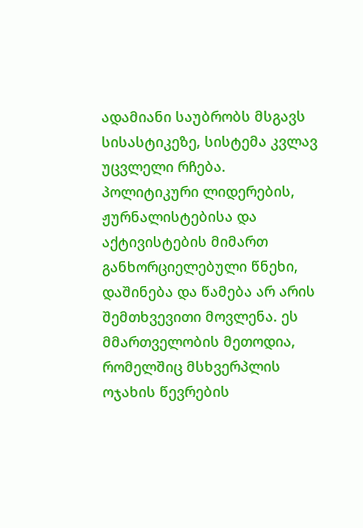ადამიანი საუბრობს მსგავს სისასტიკეზე, სისტემა კვლავ უცვლელი რჩება.
პოლიტიკური ლიდერების, ჟურნალისტებისა და აქტივისტების მიმართ განხორციელებული წნეხი, დაშინება და წამება არ არის შემთხვევითი მოვლენა. ეს მმართველობის მეთოდია, რომელშიც მსხვერპლის ოჯახის წევრების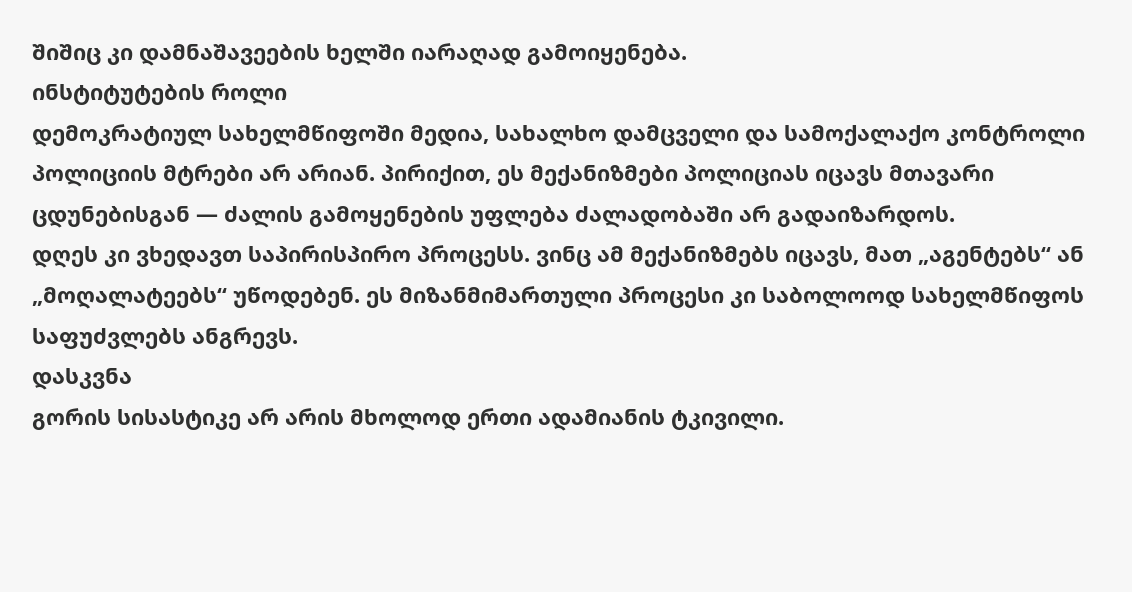შიშიც კი დამნაშავეების ხელში იარაღად გამოიყენება.
ინსტიტუტების როლი
დემოკრატიულ სახელმწიფოში მედია, სახალხო დამცველი და სამოქალაქო კონტროლი პოლიციის მტრები არ არიან. პირიქით, ეს მექანიზმები პოლიციას იცავს მთავარი ცდუნებისგან — ძალის გამოყენების უფლება ძალადობაში არ გადაიზარდოს.
დღეს კი ვხედავთ საპირისპირო პროცესს. ვინც ამ მექანიზმებს იცავს, მათ „აგენტებს“ ან „მოღალატეებს“ უწოდებენ. ეს მიზანმიმართული პროცესი კი საბოლოოდ სახელმწიფოს საფუძვლებს ანგრევს.
დასკვნა
გორის სისასტიკე არ არის მხოლოდ ერთი ადამიანის ტკივილი.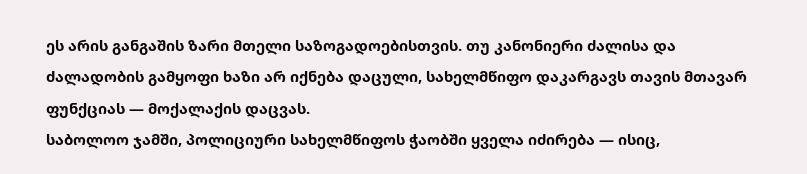ეს არის განგაშის ზარი მთელი საზოგადოებისთვის. თუ კანონიერი ძალისა და ძალადობის გამყოფი ხაზი არ იქნება დაცული, სახელმწიფო დაკარგავს თავის მთავარ ფუნქციას — მოქალაქის დაცვას.
საბოლოო ჯამში, პოლიციური სახელმწიფოს ჭაობში ყველა იძირება — ისიც,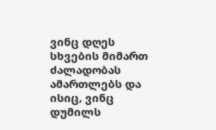ვინც დღეს სხვების მიმართ ძალადობას ამართლებს და ისიც, ვინც დუმილს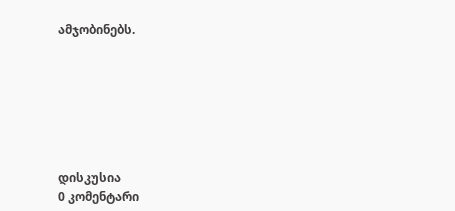ამჯობინებს.







დისკუსია
0 კომენტარი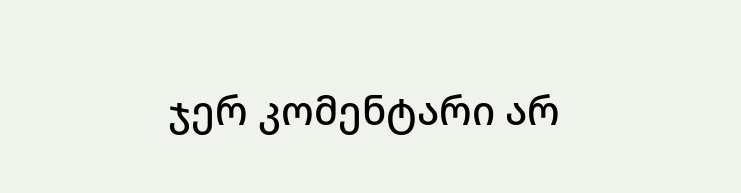ჯერ კომენტარი არ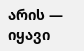არის — იყავი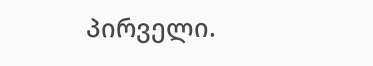პირველი.